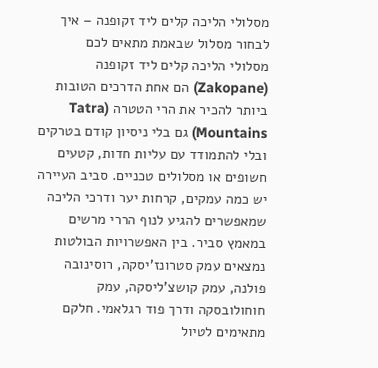מסלולי הליכה קלים ליד זקופנה – איך לבחור מסלול שבאמת מתאים לכם
מסלולי הליכה קלים ליד זקופנה (Zakopane) הם אחת הדרכים הטובות ביותר להכיר את הרי הטטרה (Tatra Mountains) גם בלי ניסיון קודם בטרקים ובלי להתמודד עם עליות חדות, קטעים חשופים או מסלולים טכניים. סביב העיירה יש כמה עמקים, קרחות יער ודרכי הליכה שמאפשרים להגיע לנוף הררי מרשים במאמץ סביר. בין האפשרויות הבולטות נמצאים עמק סטרונז'יסקה, רוסינובה פולנה, עמק קושצ'ליסקה, עמק חוחולובסקה ודרך פוד רגלאמי. חלקם מתאימים לטיול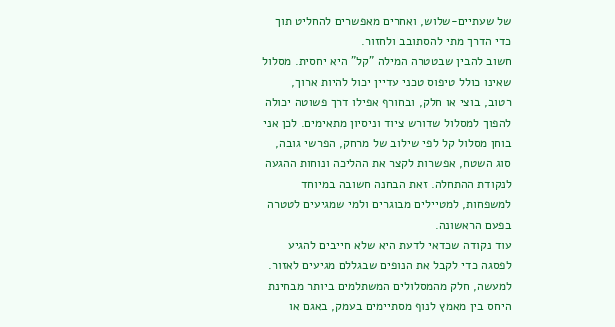של שעתיים-שלוש, ואחרים מאפשרים להחליט תוך כדי הדרך מתי להסתובב ולחזור.
חשוב להבין שבטטרה המילה "קל" היא יחסית. מסלול שאינו כולל טיפוס טכני עדיין יכול להיות ארוך, רטוב, בוצי או חלק, ובחורף אפילו דרך פשוטה יכולה להפוך למסלול שדורש ציוד וניסיון מתאימים. לכן אני בוחן מסלול קל לפי שילוב של מרחק, הפרשי גובה, סוג השטח, אפשרות לקצר את ההליכה ונוחות ההגעה לנקודת ההתחלה. זאת הבחנה חשובה במיוחד למשפחות, למטיילים מבוגרים ולמי שמגיעים לטטרה בפעם הראשונה.
עוד נקודה שכדאי לדעת היא שלא חייבים להגיע לפסגה כדי לקבל את הנופים שבגללם מגיעים לאזור. למעשה, חלק מהמסלולים המשתלמים ביותר מבחינת היחס בין מאמץ לנוף מסתיימים בעמק, באגם או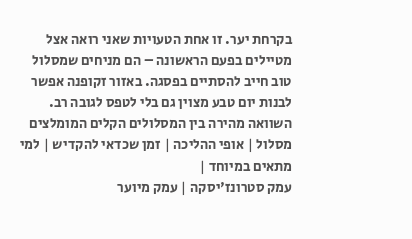בקרחת יער. זו אחת הטעויות שאני רואה אצל מטיילים בפעם הראשונה – הם מניחים שמסלול טוב חייב להסתיים בפסגה. באזור זקופנה אפשר לבנות יום טבע מצוין גם בלי לטפס לגובה רב.
השוואה מהירה בין המסלולים הקלים המומלצים
מסלול | אופי ההליכה | זמן שכדאי להקדיש | למי מתאים במיוחד |
עמק סטרונז'יסקה | עמק מיוער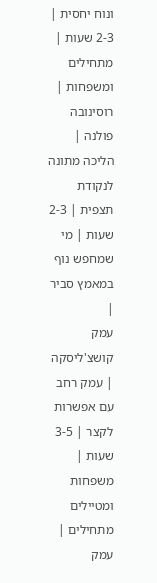ונוח יחסית | 2-3 שעות | מתחילים ומשפחות |
רוסינובה פולנה | הליכה מתונה לנקודת תצפית | 2-3 שעות | מי שמחפש נוף במאמץ סביר |
עמק קושצ'ליסקה | עמק רחב עם אפשרות לקצר | 3-5 שעות | משפחות ומטיילים מתחילים |
עמק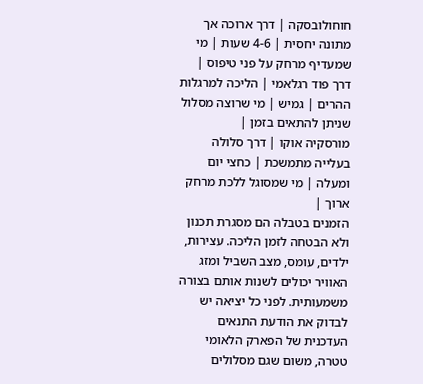חוחולובסקה | דרך ארוכה אך מתונה יחסית | 4-6 שעות | מי שמעדיף מרחק על פני טיפוס |
דרך פוד רגלאמי | הליכה למרגלות ההרים | גמיש | מי שרוצה מסלול שניתן להתאים בזמן |
מורסקיה אוקו | דרך סלולה בעלייה מתמשכת | כחצי יום ומעלה | מי שמסוגל ללכת מרחק ארוך |
הזמנים בטבלה הם מסגרת תכנון ולא הבטחה לזמן הליכה. עצירות, ילדים, עומס, מצב השביל ומזג האוויר יכולים לשנות אותם בצורה משמעותית. לפני כל יציאה יש לבדוק את הודעת התנאים העדכנית של הפארק הלאומי טטרה, משום שגם מסלולים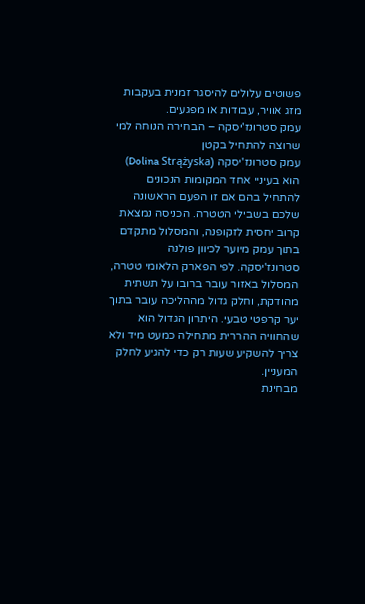פשוטים עלולים להיסגר זמנית בעקבות מזג אוויר, עבודות או מפגעים.
עמק סטרונז'יסקה – הבחירה הנוחה למי שרוצה להתחיל בקטן
עמק סטרונז'יסקה (Dolina Strążyska) הוא בעיניי אחד המקומות הנכונים להתחיל בהם אם זו הפעם הראשונה שלכם בשבילי הטטרה. הכניסה נמצאת קרוב יחסית לזקופנה, והמסלול מתקדם בתוך עמק מיוער לכיוון פולנה סטרונז'יסקה. לפי הפארק הלאומי טטרה, המסלול באזור עובר ברובו על תשתית מהודקת, וחלק גדול מההליכה עובר בתוך יער קרפטי טבעי. היתרון הגדול הוא שהחוויה ההררית מתחילה כמעט מיד ולא צריך להשקיע שעות רק כדי להגיע לחלק המעניין.
מבחינת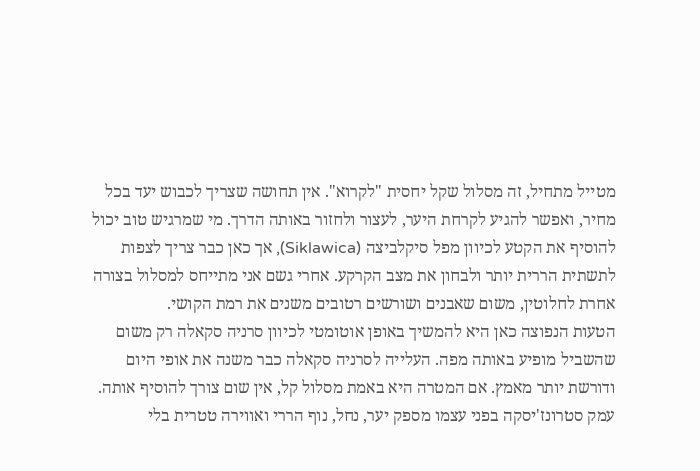מטייל מתחיל, זה מסלול שקל יחסית "לקרוא". אין תחושה שצריך לכבוש יעד בכל מחיר, ואפשר להגיע לקרחת היער, לעצור ולחזור באותה הדרך. מי שמרגיש טוב יכול להוסיף את הקטע לכיוון מפל סיקלביצה (Siklawica), אך כאן כבר צריך לצפות לתשתית הררית יותר ולבחון את מצב הקרקע. אחרי גשם אני מתייחס למסלול בצורה אחרת לחלוטין, משום שאבנים ושורשים רטובים משנים את רמת הקושי.
הטעות הנפוצה כאן היא להמשיך באופן אוטומטי לכיוון סרניה סקאלה רק משום שהשביל מופיע באותה מפה. העלייה לסרניה סקאלה כבר משנה את אופי היום ודורשת יותר מאמץ. אם המטרה היא באמת מסלול קל, אין שום צורך להוסיף אותה. עמק סטרונז'יסקה בפני עצמו מספק יער, נחל, נוף הררי ואווירה טטרית בלי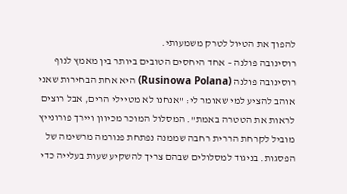להפוך את הטיול לטרק משמעותי.
רוסינובה פולנה – אחד היחסים הטובים ביותר בין מאמץ לנוף
רוסינובה פולנה (Rusinowa Polana) היא אחת הבחירות שאני אוהב להציע למי שאומר לי: "אנחנו לא מטיילי הרים, אבל רוצים לראות את הטטרה באמת". המסלול המוכר מכיוון ויירך פורונייץ מוביל לקרחת הררית רחבה שממנה נפתחת פנורמה מרשימה של הפסגות. בניגוד למסלולים שבהם צריך להשקיע שעות בעלייה כדי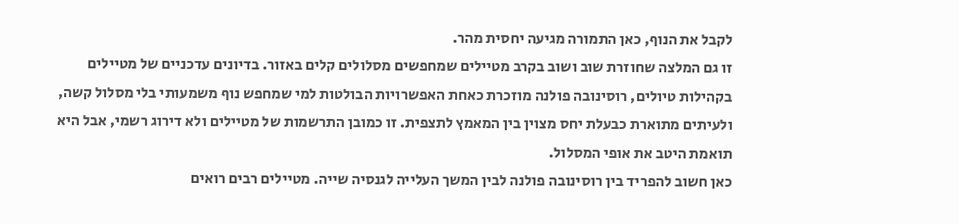לקבל את הנוף, כאן התמורה מגיעה יחסית מהר.
זו גם המלצה שחוזרת שוב ושוב בקרב מטיילים שמחפשים מסלולים קלים באזור. בדיונים עדכניים של מטיילים בקהילות טיולים, רוסינובה פולנה מוזכרת כאחת האפשרויות הבולטות למי שמחפש נוף משמעותי בלי מסלול קשה, ולעיתים מתוארת כבעלת יחס מצוין בין המאמץ לתצפית. זו כמובן התרשמות של מטיילים ולא דירוג רשמי, אבל היא תואמת היטב את אופי המסלול.
כאן חשוב להפריד בין רוסינובה פולנה לבין המשך העלייה לגנסיה שייה. מטיילים רבים רואים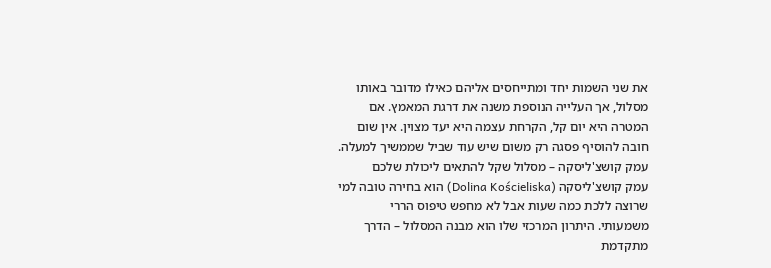את שני השמות יחד ומתייחסים אליהם כאילו מדובר באותו מסלול, אך העלייה הנוספת משנה את דרגת המאמץ. אם המטרה היא יום קל, הקרחת עצמה היא יעד מצוין. אין שום חובה להוסיף פסגה רק משום שיש עוד שביל שממשיך למעלה.
עמק קושצ'ליסקה – מסלול שקל להתאים ליכולת שלכם
עמק קושצ'ליסקה (Dolina Kościeliska) הוא בחירה טובה למי שרוצה ללכת כמה שעות אבל לא מחפש טיפוס הררי משמעותי. היתרון המרכזי שלו הוא מבנה המסלול – הדרך מתקדמת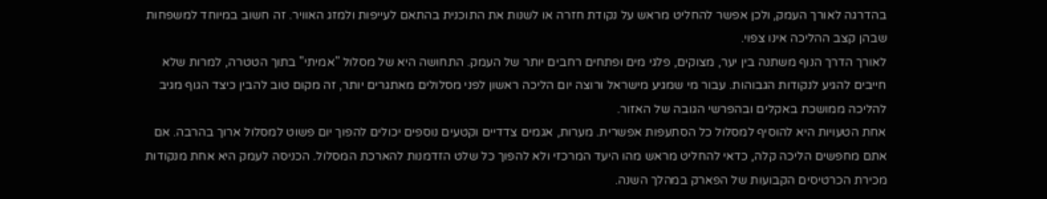בהדרגה לאורך העמק, ולכן אפשר להחליט מראש על נקודת חזרה או לשנות את התוכנית בהתאם לעייפות ולמזג האוויר. זה חשוב במיוחד למשפחות שבהן קצב ההליכה אינו צפוי.
לאורך הדרך הנוף משתנה בין יער, מצוקים, פלגי מים ופתחים רחבים יותר של העמק. התחושה היא של מסלול "אמיתי" בתוך הטטרה, למרות שלא חייבים להגיע לנקודות הגבוהות. עבור מי שמגיע מישראל ורוצה יום הליכה ראשון לפני מסלולים מאתגרים יותר, זה מקום טוב להבין כיצד הגוף מגיב להליכה ממושכת באקלים ובהפרשי הגובה של האזור.
אחת הטעויות היא להוסיף למסלול כל הסתעפות אפשרית. מערות, אגמים צדדיים וקטעים נוספים יכולים להפוך יום פשוט למסלול ארוך בהרבה. אם אתם מחפשים הליכה קלה, כדאי להחליט מראש מהו היעד המרכזי ולא להפוך כל שלט הזדמנות להארכת המסלול. הכניסה לעמק היא אחת מנקודות מכירת הכרטיסים הקבועות של הפארק במהלך השנה.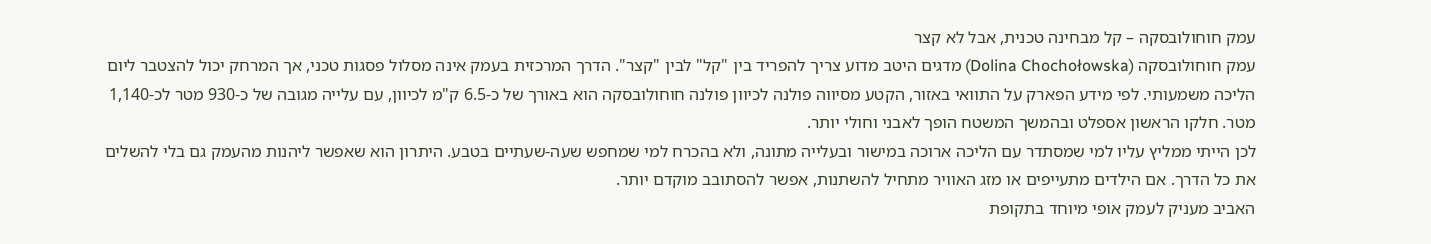עמק חוחולובסקה – קל מבחינה טכנית, אבל לא קצר
עמק חוחולובסקה (Dolina Chochołowska) מדגים היטב מדוע צריך להפריד בין "קל" לבין "קצר". הדרך המרכזית בעמק אינה מסלול פסגות טכני, אך המרחק יכול להצטבר ליום הליכה משמעותי. לפי מידע הפארק על התוואי באזור, הקטע מסיווה פולנה לכיוון פולנה חוחולובסקה הוא באורך של כ-6.5 ק"מ לכיוון, עם עלייה מגובה של כ-930 מטר לכ-1,140 מטר. חלקו הראשון אספלט ובהמשך המשטח הופך לאבני וחולי יותר.
לכן הייתי ממליץ עליו למי שמסתדר עם הליכה ארוכה במישור ובעלייה מתונה, ולא בהכרח למי שמחפש שעה-שעתיים בטבע. היתרון הוא שאפשר ליהנות מהעמק גם בלי להשלים את כל הדרך. אם הילדים מתעייפים או מזג האוויר מתחיל להשתנות, אפשר להסתובב מוקדם יותר.
האביב מעניק לעמק אופי מיוחד בתקופת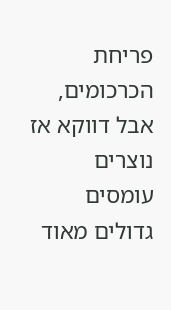פריחת הכרכומים, אבל דווקא אז נוצרים עומסים גדולים מאוד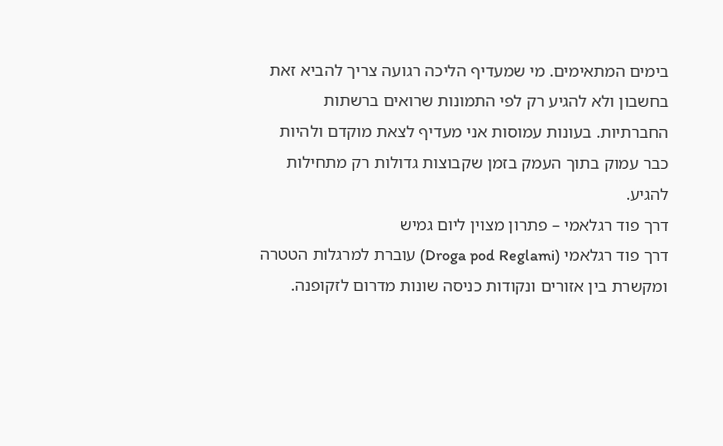בימים המתאימים. מי שמעדיף הליכה רגועה צריך להביא זאת בחשבון ולא להגיע רק לפי התמונות שרואים ברשתות החברתיות. בעונות עמוסות אני מעדיף לצאת מוקדם ולהיות כבר עמוק בתוך העמק בזמן שקבוצות גדולות רק מתחילות להגיע.
דרך פוד רגלאמי – פתרון מצוין ליום גמיש
דרך פוד רגלאמי (Droga pod Reglami) עוברת למרגלות הטטרה ומקשרת בין אזורים ונקודות כניסה שונות מדרום לזקופנה.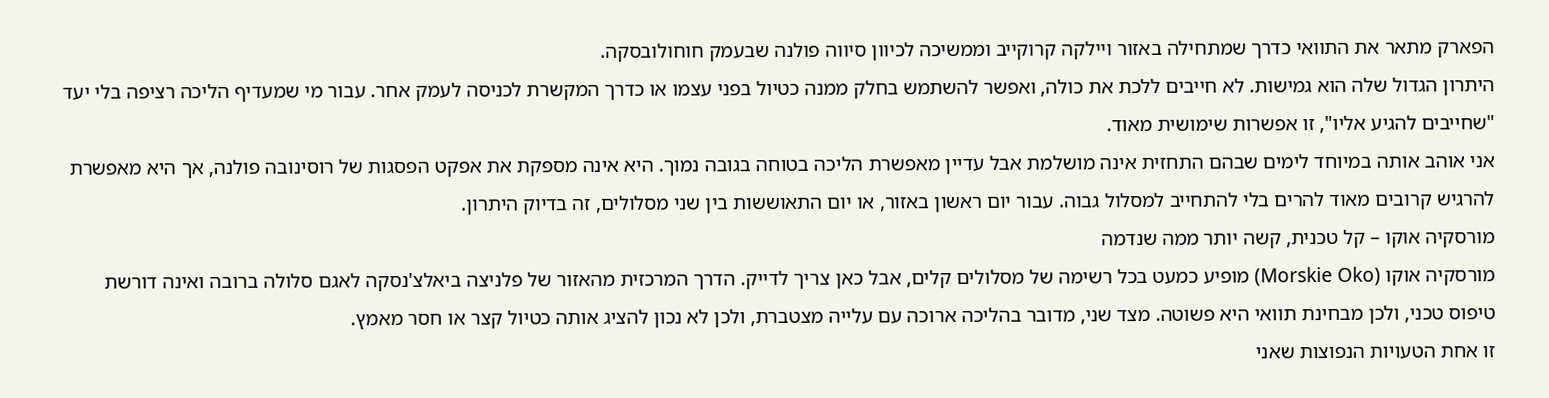הפארק מתאר את התוואי כדרך שמתחילה באזור ויילקה קרוקייב וממשיכה לכיוון סיווה פולנה שבעמק חוחולובסקה.
היתרון הגדול שלה הוא גמישות. לא חייבים ללכת את כולה, ואפשר להשתמש בחלק ממנה כטיול בפני עצמו או כדרך המקשרת לכניסה לעמק אחר. עבור מי שמעדיף הליכה רציפה בלי יעד "שחייבים להגיע אליו", זו אפשרות שימושית מאוד.
אני אוהב אותה במיוחד לימים שבהם התחזית אינה מושלמת אבל עדיין מאפשרת הליכה בטוחה בגובה נמוך. היא אינה מספקת את אפקט הפסגות של רוסינובה פולנה, אך היא מאפשרת להרגיש קרובים מאוד להרים בלי להתחייב למסלול גבוה. עבור יום ראשון באזור, או יום התאוששות בין שני מסלולים, זה בדיוק היתרון.
מורסקיה אוקו – קל טכנית, קשה יותר ממה שנדמה
מורסקיה אוקו (Morskie Oko) מופיע כמעט בכל רשימה של מסלולים קלים, אבל כאן צריך לדייק. הדרך המרכזית מהאזור של פלניצה ביאלצ'נסקה לאגם סלולה ברובה ואינה דורשת טיפוס טכני, ולכן מבחינת תוואי היא פשוטה. מצד שני, מדובר בהליכה ארוכה עם עלייה מצטברת, ולכן לא נכון להציג אותה כטיול קצר או חסר מאמץ.
זו אחת הטעויות הנפוצות שאני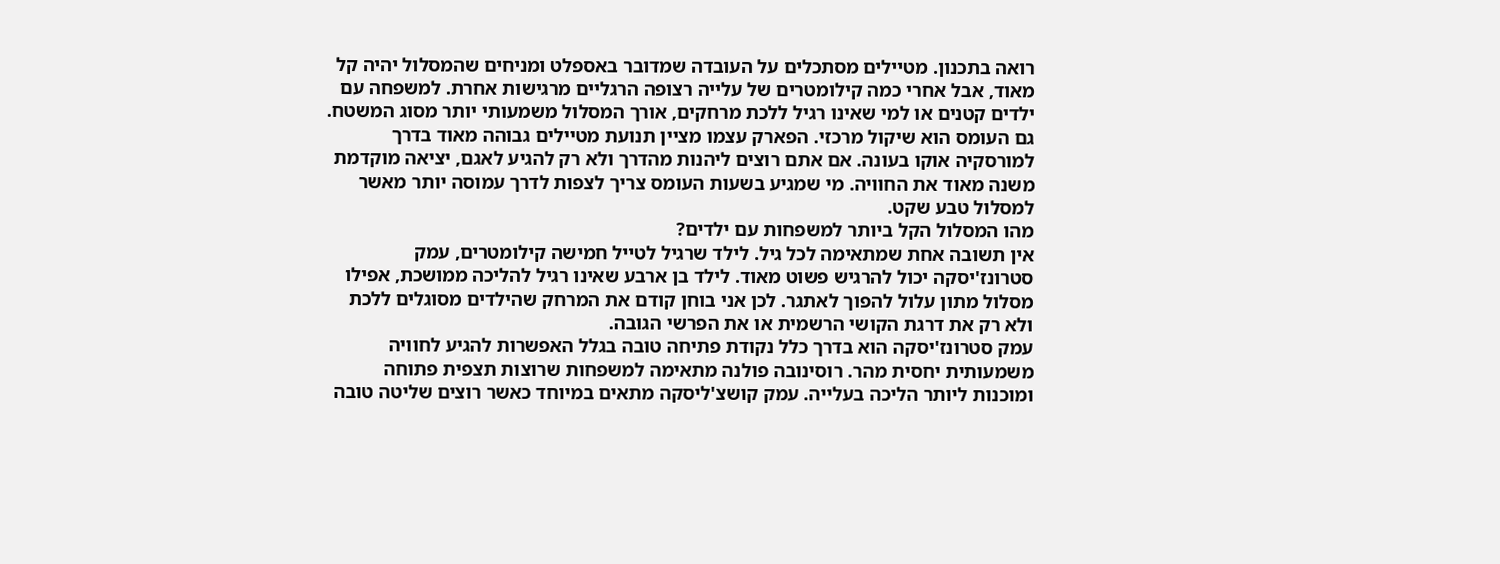רואה בתכנון. מטיילים מסתכלים על העובדה שמדובר באספלט ומניחים שהמסלול יהיה קל מאוד, אבל אחרי כמה קילומטרים של עלייה רצופה הרגליים מרגישות אחרת. למשפחה עם ילדים קטנים או למי שאינו רגיל ללכת מרחקים, אורך המסלול משמעותי יותר מסוג המשטח.
גם העומס הוא שיקול מרכזי. הפארק עצמו מציין תנועת מטיילים גבוהה מאוד בדרך למורסקיה אוקו בעונה. אם אתם רוצים ליהנות מהדרך ולא רק להגיע לאגם, יציאה מוקדמת משנה מאוד את החוויה. מי שמגיע בשעות העומס צריך לצפות לדרך עמוסה יותר מאשר למסלול טבע שקט.
מהו המסלול הקל ביותר למשפחות עם ילדים?
אין תשובה אחת שמתאימה לכל גיל. לילד שרגיל לטייל חמישה קילומטרים, עמק סטרונז'יסקה יכול להרגיש פשוט מאוד. לילד בן ארבע שאינו רגיל להליכה ממושכת, אפילו מסלול מתון עלול להפוך לאתגר. לכן אני בוחן קודם את המרחק שהילדים מסוגלים ללכת ולא רק את דרגת הקושי הרשמית או את הפרשי הגובה.
עמק סטרונז'יסקה הוא בדרך כלל נקודת פתיחה טובה בגלל האפשרות להגיע לחוויה משמעותית יחסית מהר. רוסינובה פולנה מתאימה למשפחות שרוצות תצפית פתוחה ומוכנות ליותר הליכה בעלייה. עמק קושצ'ליסקה מתאים במיוחד כאשר רוצים שליטה טובה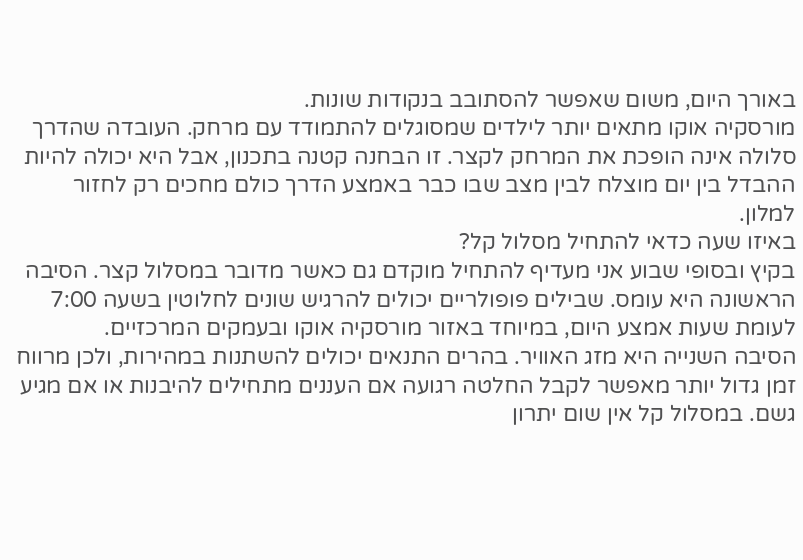באורך היום, משום שאפשר להסתובב בנקודות שונות.
מורסקיה אוקו מתאים יותר לילדים שמסוגלים להתמודד עם מרחק. העובדה שהדרך סלולה אינה הופכת את המרחק לקצר. זו הבחנה קטנה בתכנון, אבל היא יכולה להיות ההבדל בין יום מוצלח לבין מצב שבו כבר באמצע הדרך כולם מחכים רק לחזור למלון.
באיזו שעה כדאי להתחיל מסלול קל?
בקיץ ובסופי שבוע אני מעדיף להתחיל מוקדם גם כאשר מדובר במסלול קצר. הסיבה הראשונה היא עומס. שבילים פופולריים יכולים להרגיש שונים לחלוטין בשעה 7:00 לעומת שעות אמצע היום, במיוחד באזור מורסקיה אוקו ובעמקים המרכזיים.
הסיבה השנייה היא מזג האוויר. בהרים התנאים יכולים להשתנות במהירות, ולכן מרווח זמן גדול יותר מאפשר לקבל החלטה רגועה אם העננים מתחילים להיבנות או אם מגיע גשם. במסלול קל אין שום יתרון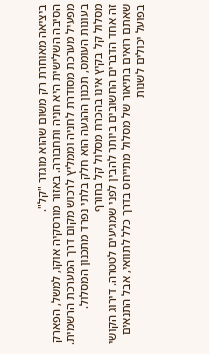ביציאה מאוחרת רק משום שהוא מוגדר "קל".
הסיבה השלישית היא חניה ותחבורה. באזור מורסקיה אוקו, למשל, הפארק מפעיל מערכת מסודרת לחניה וממליץ לרכוש מקום דרך המערכת הרשמית. בעונות העומס, תכנון ההגעה הוא חלק בלתי נפרד מתכנון המסלול.
מסלול קל בקיץ אינו בהכרח מסלול קל בחורף
זה אחד הדברים החשובים ביותר להבין לפני שמגיעים לטטרה. דירוג הקושי שאתם רואים בתיאור של מסלול מתייחס בדרך כלל לתוואי, אבל התנאים בפועל יכולים לשנות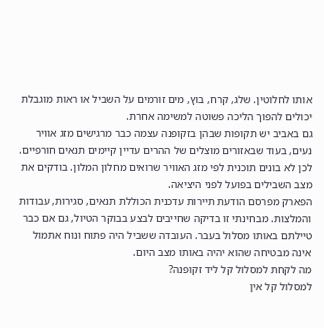אותו לחלוטין. שלג, קרח, בוץ, מים זורמים על השביל או ראות מוגבלת יכולים להפוך הליכה פשוטה למשימה אחרת.
גם באביב יש תקופות שבהן בזקופנה עצמה כבר מרגישים מזג אוויר נעים, בעוד שבאזורים מוצלים של ההרים עדיין קיימים תנאים חורפיים. לכן לא בונים תוכנית לפי מזג האוויר שרואים מחלון המלון. בודקים את מצב השבילים בפועל לפני היציאה.
הפארק מפרסם הודעת תיירות עדכנית הכוללת תנאים, סגירות, עבודות והמלצות. מבחינתי זו בדיקה שחייבים לבצע בבוקר הטיול, גם אם כבר טיילתם באותו מסלול בעבר. העובדה ששביל היה פתוח ונוח אתמול אינה מבטיחה שהוא יהיה באותו מצב היום.
מה לקחת למסלול קל ליד זקופנה?
למסלול קל אין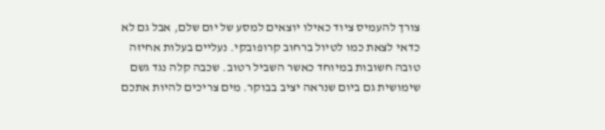צורך להעמיס ציוד כאילו יוצאים למסע של יום שלם, אבל גם לא כדאי לצאת כמו לטיול ברחוב קרופובקי. נעליים בעלות אחיזה טובה חשובות במיוחד כאשר השביל רטוב. שכבה קלה נגד גשם שימושית גם ביום שנראה יציב בבוקר. מים צריכים להיות אתכם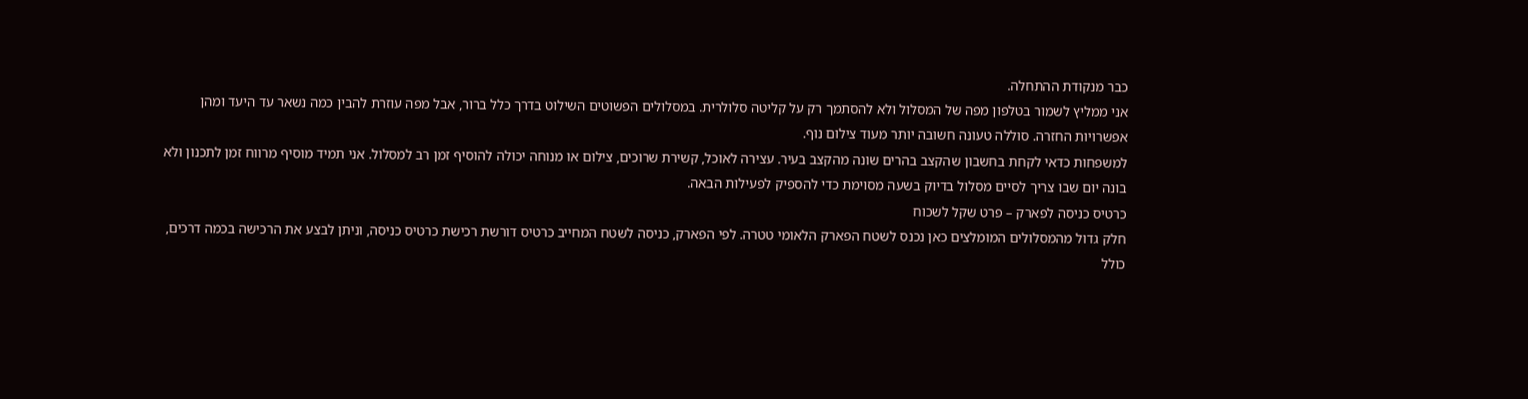כבר מנקודת ההתחלה.
אני ממליץ לשמור בטלפון מפה של המסלול ולא להסתמך רק על קליטה סלולרית. במסלולים הפשוטים השילוט בדרך כלל ברור, אבל מפה עוזרת להבין כמה נשאר עד היעד ומהן אפשרויות החזרה. סוללה טעונה חשובה יותר מעוד צילום נוף.
למשפחות כדאי לקחת בחשבון שהקצב בהרים שונה מהקצב בעיר. עצירה לאוכל, קשירת שרוכים, צילום או מנוחה יכולה להוסיף זמן רב למסלול. אני תמיד מוסיף מרווח זמן לתכנון ולא בונה יום שבו צריך לסיים מסלול בדיוק בשעה מסוימת כדי להספיק לפעילות הבאה.
כרטיס כניסה לפארק – פרט שקל לשכוח
חלק גדול מהמסלולים המומלצים כאן נכנס לשטח הפארק הלאומי טטרה. לפי הפארק, כניסה לשטח המחייב כרטיס דורשת רכישת כרטיס כניסה, וניתן לבצע את הרכישה בכמה דרכים, כולל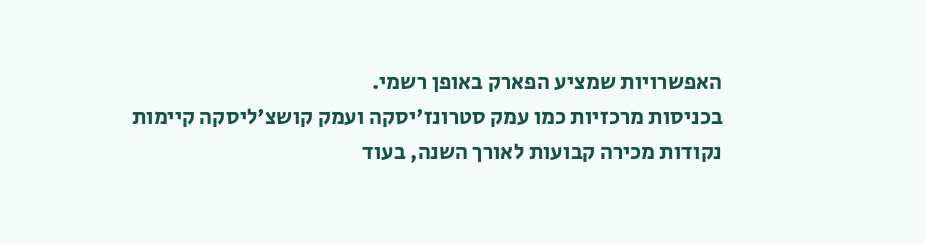האפשרויות שמציע הפארק באופן רשמי.
בכניסות מרכזיות כמו עמק סטרונז'יסקה ועמק קושצ'ליסקה קיימות נקודות מכירה קבועות לאורך השנה, בעוד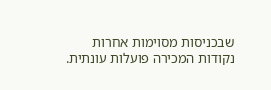שבכניסות מסוימות אחרות נקודות המכירה פועלות עונתית.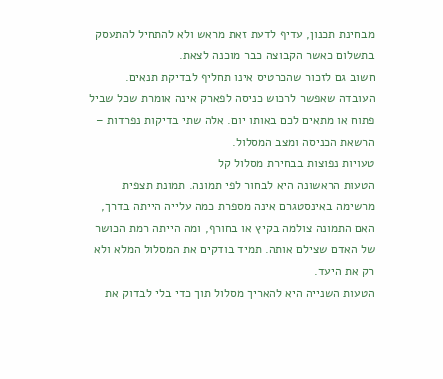מבחינת תכנון, עדיף לדעת זאת מראש ולא להתחיל להתעסק בתשלום כאשר הקבוצה כבר מוכנה לצאת.
חשוב גם לזכור שהכרטיס אינו תחליף לבדיקת תנאים. העובדה שאפשר לרכוש כניסה לפארק אינה אומרת שכל שביל פתוח או מתאים לכם באותו יום. אלה שתי בדיקות נפרדות – הרשאת הכניסה ומצב המסלול.
טעויות נפוצות בבחירת מסלול קל
הטעות הראשונה היא לבחור לפי תמונה. תמונת תצפית מרשימה באינסטגרם אינה מספרת כמה עלייה הייתה בדרך, האם התמונה צולמה בקיץ או בחורף, ומה הייתה רמת הכושר של האדם שצילם אותה. תמיד בודקים את המסלול המלא ולא רק את היעד.
הטעות השנייה היא להאריך מסלול תוך כדי בלי לבדוק את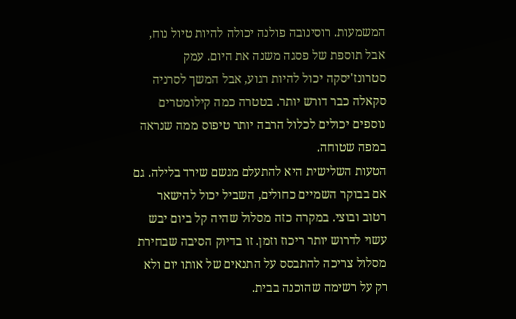המשמעות. רוסינובה פולנה יכולה להיות טיול נוח, אבל תוספת של פסגה משנה את היום. עמק סטרונז'יסקה יכול להיות רגוע, אבל המשך לסרניה סקאלה כבר דורש יותר. בטטרה כמה קילומטרים נוספים יכולים לכלול הרבה יותר טיפוס ממה שנראה במפה שטוחה.
הטעות השלישית היא להתעלם מגשם שירד בלילה. גם אם בבוקר השמיים כחולים, השביל יכול להישאר רטוב ובוצי. במקרה כזה מסלול שהיה קל ביום יבש עשוי לדרוש יותר ריכוז וזמן. זו בדיוק הסיבה שבחירת מסלול צריכה להתבסס על התנאים של אותו יום ולא רק על רשימה שהוכנה בבית.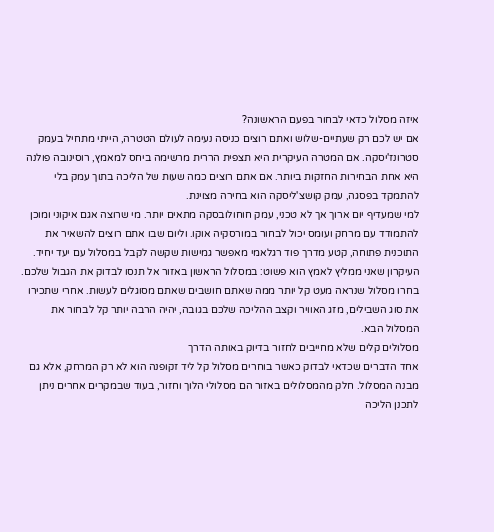איזה מסלול כדאי לבחור בפעם הראשונה?
אם יש לכם רק שעתיים-שלוש ואתם רוצים כניסה נעימה לעולם הטטרה, הייתי מתחיל בעמק סטרונז'יסקה. אם המטרה העיקרית היא תצפית הררית מרשימה ביחס למאמץ, רוסינובה פולנה היא אחת הבחירות החזקות ביותר. אם אתם רוצים כמה שעות של הליכה בתוך עמק בלי להתמקד בפסגה, עמק קושצ'ליסקה הוא בחירה מצוינת.
למי שמעדיף יום ארוך אך לא טכני, עמק חוחולובסקה מתאים יותר. מי שרוצה אגם איקוני ומוכן להתמודד עם מרחק ועומס יכול לבחור במורסקיה אוקו. וליום שבו אתם רוצים להשאיר את התוכנית פתוחה, קטע מדרך פוד רגלאמי מאפשר גמישות שקשה לקבל במסלול עם יעד יחיד.
העיקרון שאני ממליץ לאמץ הוא פשוט: במסלול הראשון באזור אל תנסו לבדוק את הגבול שלכם. בחרו מסלול שנראה מעט קל יותר ממה שאתם חושבים שאתם מסוגלים לעשות. אחרי שתכירו את סוג השבילים, מזג האוויר וקצב ההליכה שלכם בגובה, יהיה הרבה יותר קל לבחור את המסלול הבא.
מסלולים קלים שלא מחייבים לחזור בדיוק באותה הדרך
אחד הדברים שכדאי לבדוק כאשר בוחרים מסלול קל ליד זקופנה הוא לא רק המרחק, אלא גם מבנה המסלול. חלק מהמסלולים באזור הם מסלולי הלוך וחזור, בעוד שבמקרים אחרים ניתן לתכנן הליכה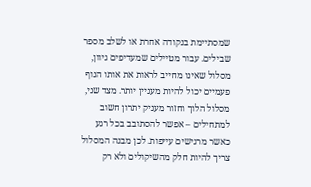שמסתיימת בנקודה אחרת או לשלב מספר שבילים. עבור מטיילים שמעדיפים גיוון, מסלול שאינו מחייב לראות את אותו הנוף פעמיים יכול להיות מעניין יותר. מצד שני, מסלול הלוך וחזור מעניק יתרון חשוב למתחילים – אפשר להסתובב בכל רגע כאשר מרגישים עייפות. לכן מבנה המסלול צריך להיות חלק מהשיקולים ולא רק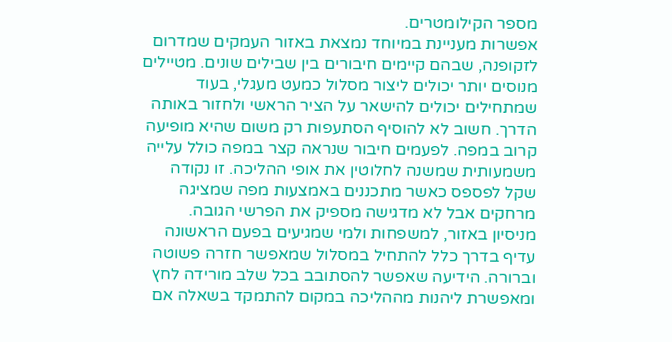מספר הקילומטרים.
אפשרות מעניינת במיוחד נמצאת באזור העמקים שמדרום לזקופנה, שבהם קיימים חיבורים בין שבילים שונים. מטיילים מנוסים יותר יכולים ליצור מסלול כמעט מעגלי, בעוד שמתחילים יכולים להישאר על הציר הראשי ולחזור באותה הדרך. חשוב לא להוסיף הסתעפות רק משום שהיא מופיעה קרוב במפה. לפעמים חיבור שנראה קצר במפה כולל עלייה משמעותית שמשנה לחלוטין את אופי ההליכה. זו נקודה שקל לפספס כאשר מתכננים באמצעות מפה שמציגה מרחקים אבל לא מדגישה מספיק את הפרשי הגובה.
מניסיון באזור, למשפחות ולמי שמגיעים בפעם הראשונה עדיף בדרך כלל להתחיל במסלול שמאפשר חזרה פשוטה וברורה. הידיעה שאפשר להסתובב בכל שלב מורידה לחץ ומאפשרת ליהנות מההליכה במקום להתמקד בשאלה אם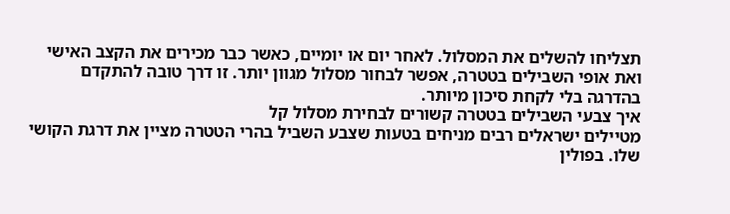תצליחו להשלים את המסלול. לאחר יום או יומיים, כאשר כבר מכירים את הקצב האישי ואת אופי השבילים בטטרה, אפשר לבחור מסלול מגוון יותר. זו דרך טובה להתקדם בהדרגה בלי לקחת סיכון מיותר.
איך צבעי השבילים בטטרה קשורים לבחירת מסלול קל
מטיילים ישראלים רבים מניחים בטעות שצבע השביל בהרי הטטרה מציין את דרגת הקושי שלו. בפולין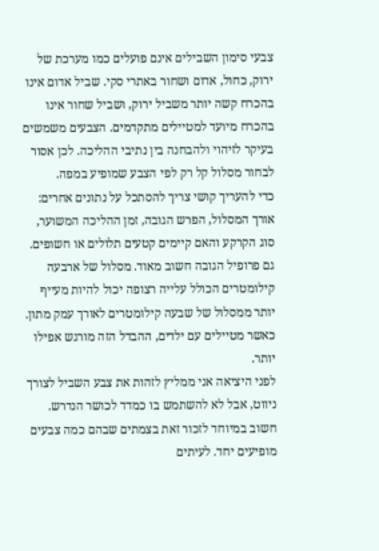צבעי סימון השבילים אינם פועלים כמו מערכת של ירוק, כחול, אדום ושחור באתרי סקי. שביל אדום אינו בהכרח קשה יותר משביל ירוק, ושביל שחור אינו בהכרח מיועד למטיילים מתקדמים. הצבעים משמשים בעיקר לזיהוי ולהבחנה בין נתיבי ההליכה. לכן אסור לבחור מסלול קל רק לפי הצבע שמופיע במפה.
כדי להעריך קושי צריך להסתכל על נתונים אחרים: אורך המסלול, הפרש הגובה, זמן ההליכה המשוער, סוג הקרקע והאם קיימים קטעים תלולים או חשופים. גם פרופיל הגובה חשוב מאוד. מסלול של ארבעה קילומטרים הכולל עלייה רצופה יכול להיות מעייף יותר ממסלול של שבעה קילומטרים לאורך עמק מתון. כאשר מטיילים עם ילדים, ההבדל הזה מורגש אפילו יותר.
לפני היציאה אני ממליץ לזהות את צבע השביל לצורך ניווט, אבל לא להשתמש בו כמדד לכושר הנדרש. חשוב במיוחד לזכור זאת בצמתים שבהם כמה צבעים מופיעים יחד. לעיתים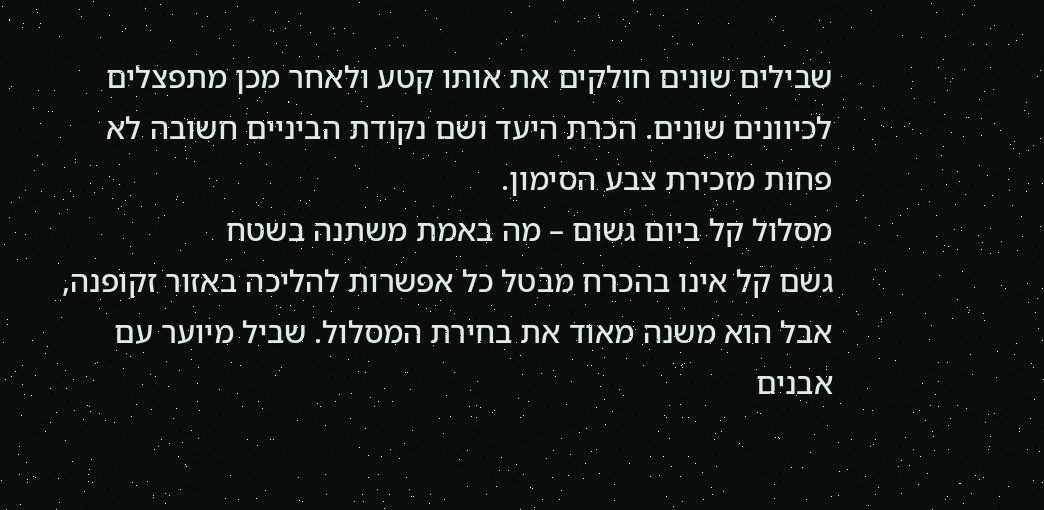שבילים שונים חולקים את אותו קטע ולאחר מכן מתפצלים לכיוונים שונים. הכרת היעד ושם נקודת הביניים חשובה לא פחות מזכירת צבע הסימון.
מסלול קל ביום גשום – מה באמת משתנה בשטח
גשם קל אינו בהכרח מבטל כל אפשרות להליכה באזור זקופנה, אבל הוא משנה מאוד את בחירת המסלול. שביל מיוער עם אבנים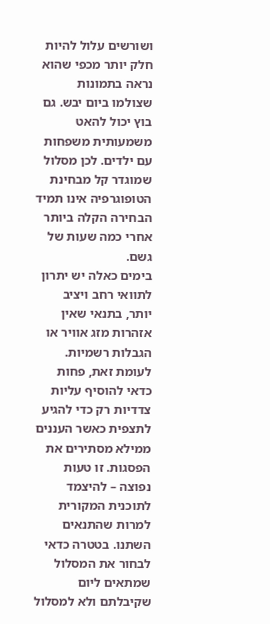ושורשים עלול להיות חלק יותר מכפי שהוא נראה בתמונות שצולמו ביום יבש. גם בוץ יכול להאט משמעותית משפחות עם ילדים. לכן מסלול שמוגדר קל מבחינת הטופוגרפיה אינו תמיד הבחירה הקלה ביותר אחרי כמה שעות של גשם.
בימים כאלה יש יתרון לתוואי רחב ויציב יותר, בתנאי שאין אזהרות מזג אוויר או הגבלות רשמיות. לעומת זאת, פחות כדאי להוסיף עליות צדדיות רק כדי להגיע לתצפית כאשר העננים ממילא מסתירים את הפסגות. זו טעות נפוצה – להיצמד לתוכנית המקורית למרות שהתנאים השתנו. בטטרה כדאי לבחור את המסלול שמתאים ליום שקיבלתם ולא למסלול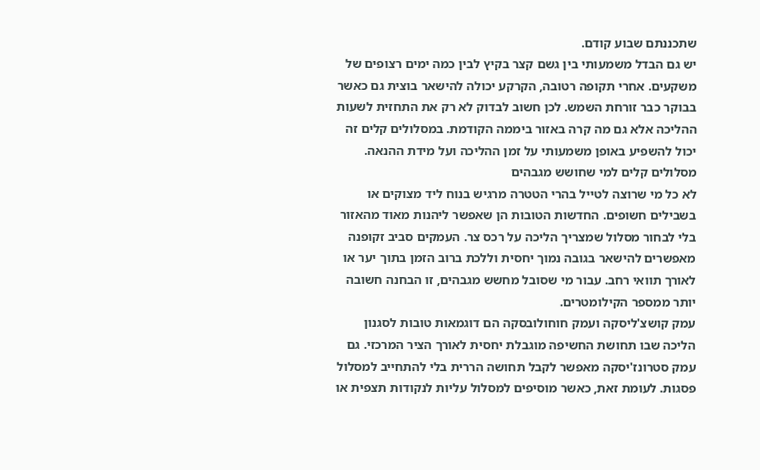שתכננתם שבוע קודם.
יש גם הבדל משמעותי בין גשם קצר בקיץ לבין כמה ימים רצופים של משקעים. אחרי תקופה רטובה, הקרקע יכולה להישאר בוצית גם כאשר בבוקר כבר זורחת השמש. לכן חשוב לבדוק לא רק את התחזית לשעות ההליכה אלא גם מה קרה באזור ביממה הקודמת. במסלולים קלים זה יכול להשפיע באופן משמעותי על זמן ההליכה ועל מידת ההנאה.
מסלולים קלים למי שחושש מגבהים
לא כל מי שרוצה לטייל בהרי הטטרה מרגיש בנוח ליד מצוקים או בשבילים חשופים. החדשות הטובות הן שאפשר ליהנות מאוד מהאזור בלי לבחור מסלול שמצריך הליכה על רכס צר. העמקים סביב זקופנה מאפשרים להישאר בגובה נמוך יחסית וללכת ברוב הזמן בתוך יער או לאורך תוואי רחב. עבור מי שסובל מחשש מגבהים, זו הבחנה חשובה יותר ממספר הקילומטרים.
עמק קושצ'ליסקה ועמק חוחולובסקה הם דוגמאות טובות לסגנון הליכה שבו תחושת החשיפה מוגבלת יחסית לאורך הציר המרכזי. גם עמק סטרונז'יסקה מאפשר לקבל תחושה הררית בלי להתחייב למסלול פסגות. לעומת זאת, כאשר מוסיפים למסלול עליות לנקודות תצפית או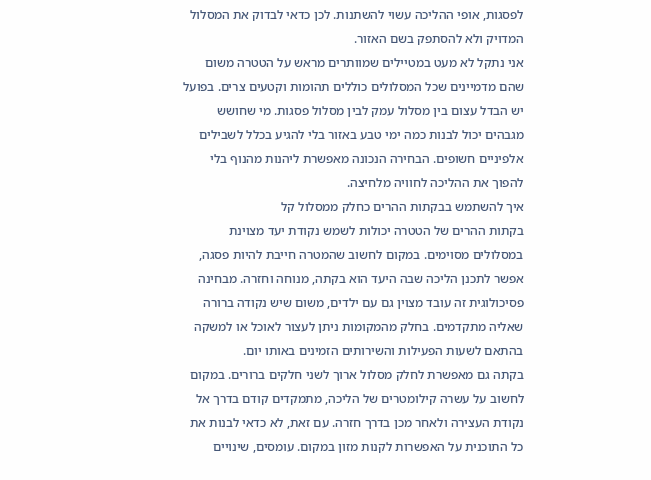לפסגות, אופי ההליכה עשוי להשתנות. לכן כדאי לבדוק את המסלול המדויק ולא להסתפק בשם האזור.
אני נתקל לא מעט במטיילים שמוותרים מראש על הטטרה משום שהם מדמיינים שכל המסלולים כוללים תהומות וקטעים צרים. בפועל יש הבדל עצום בין מסלול עמק לבין מסלול פסגות. מי שחושש מגבהים יכול לבנות כמה ימי טבע באזור בלי להגיע בכלל לשבילים אלפיניים חשופים. הבחירה הנכונה מאפשרת ליהנות מהנוף בלי להפוך את ההליכה לחוויה מלחיצה.
איך להשתמש בבקתות ההרים כחלק ממסלול קל
בקתות ההרים של הטטרה יכולות לשמש נקודת יעד מצוינת במסלולים מסוימים. במקום לחשוב שהמטרה חייבת להיות פסגה, אפשר לתכנן הליכה שבה היעד הוא בקתה, מנוחה וחזרה. מבחינה פסיכולוגית זה עובד מצוין גם עם ילדים, משום שיש נקודה ברורה שאליה מתקדמים. בחלק מהמקומות ניתן לעצור לאוכל או למשקה בהתאם לשעות הפעילות והשירותים הזמינים באותו יום.
בקתה גם מאפשרת לחלק מסלול ארוך לשני חלקים ברורים. במקום לחשוב על עשרה קילומטרים של הליכה, מתמקדים קודם בדרך אל נקודת העצירה ולאחר מכן בדרך חזרה. עם זאת, לא כדאי לבנות את כל התוכנית על האפשרות לקנות מזון במקום. עומסים, שינויים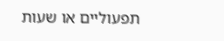תפעוליים או שעות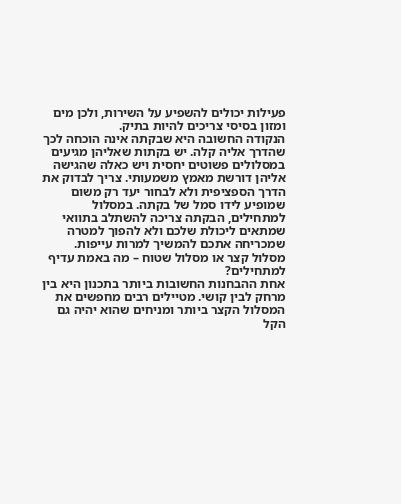פעילות יכולים להשפיע על השירות, ולכן מים ומזון בסיסי צריכים להיות בתיק.
הנקודה החשובה היא שבקתה אינה הוכחה לכך שהדרך אליה קלה. יש בקתות שאליהן מגיעים במסלולים פשוטים יחסית ויש כאלה שהגישה אליהן דורשת מאמץ משמעותי. צריך לבדוק את הדרך הספציפית ולא לבחור יעד רק משום שמופיע לידו סמל של בקתה. במסלול למתחילים, הבקתה צריכה להשתלב בתוואי שמתאים ליכולת שלכם ולא להפוך למטרה שמכריחה אתכם להמשיך למרות עייפות.
מסלול קצר או מסלול שטוח – מה באמת עדיף למתחילים?
אחת ההבחנות החשובות ביותר בתכנון היא בין מרחק לבין קושי. מטיילים רבים מחפשים את המסלול הקצר ביותר ומניחים שהוא יהיה גם הקל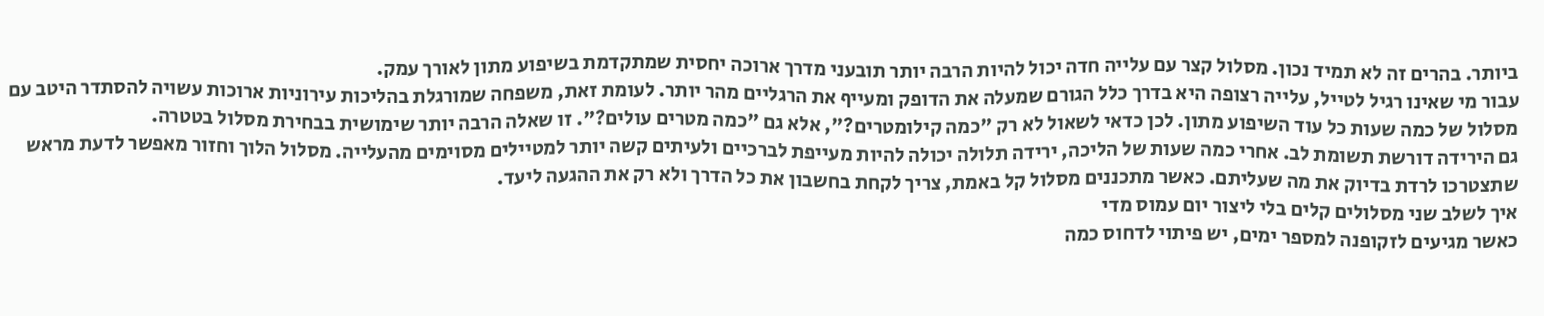ביותר. בהרים זה לא תמיד נכון. מסלול קצר עם עלייה חדה יכול להיות הרבה יותר תובעני מדרך ארוכה יחסית שמתקדמת בשיפוע מתון לאורך עמק.
עבור מי שאינו רגיל לטייל, עלייה רצופה היא בדרך כלל הגורם שמעלה את הדופק ומעייף את הרגליים מהר יותר. לעומת זאת, משפחה שמורגלת בהליכות עירוניות ארוכות עשויה להסתדר היטב עם מסלול של כמה שעות כל עוד השיפוע מתון. לכן כדאי לשאול לא רק "כמה קילומטרים?", אלא גם "כמה מטרים עולים?". זו שאלה הרבה יותר שימושית בבחירת מסלול בטטרה.
גם הירידה דורשת תשומת לב. אחרי כמה שעות של הליכה, ירידה תלולה יכולה להיות מעייפת לברכיים ולעיתים קשה יותר למטיילים מסוימים מהעלייה. מסלול הלוך וחזור מאפשר לדעת מראש שתצטרכו לרדת בדיוק את מה שעליתם. כאשר מתכננים מסלול קל באמת, צריך לקחת בחשבון את כל הדרך ולא רק את ההגעה ליעד.
איך לשלב שני מסלולים קלים בלי ליצור יום עמוס מדי
כאשר מגיעים לזקופנה למספר ימים, יש פיתוי לדחוס כמה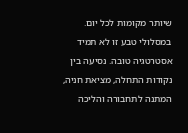שיותר מקומות לכל יום. במסלולי טבע זו לא תמיד אסטרטגיה טובה. נסיעה בין נקודות התחלה, מציאת חניה, המתנה לתחבורה והליכה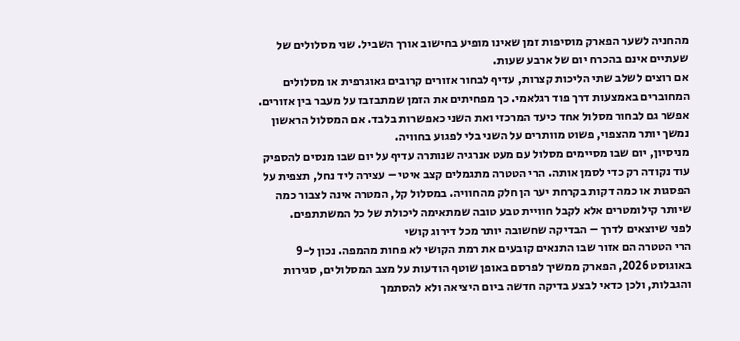מהחניה לשער הפארק מוסיפות זמן שאינו מופיע בחישוב אורך השביל. שני מסלולים של שעתיים אינם בהכרח יום של ארבע שעות.
אם רוצים לשלב שתי הליכות קצרות, עדיף לבחור אזורים קרובים גאוגרפית או מסלולים המחוברים באמצעות דרך פוד רגלאמי. כך מפחיתים את הזמן שמתבזבז על מעבר בין אזורים. אפשר גם לבחור מסלול אחד כיעד המרכזי ואת השני כאפשרות בלבד. אם המסלול הראשון נמשך יותר מהצפוי, פשוט מוותרים על השני בלי לפגוע בחוויה.
מניסיון, יום שבו מסיימים מסלול עם מעט אנרגיה שנותרה עדיף על יום שבו מנסים להספיק עוד נקודה רק כדי לסמן אותה. הרי הטטרה מתגמלים קצב איטי – עצירה ליד נחל, תצפית על הפסגות או כמה דקות בקרחת יער הן חלק מהחוויה. במסלול קל, המטרה אינה לצבור כמה שיותר קילומטרים אלא לקבל חוויית טבע טובה שמתאימה ליכולת של כל המשתתפים.
לפני שיוצאים לדרך – הבדיקה שחשובה יותר מכל דירוג קושי
הרי הטטרה הם אזור שבו התנאים קובעים את רמת הקושי לא פחות מהמפה. נכון ל-9 באוגוסט 2026, הפארק ממשיך לפרסם באופן שוטף הודעות על מצב המסלולים, סגירות והגבלות, ולכן כדאי לבצע בדיקה חדשה ביום היציאה ולא להסתמך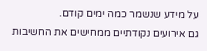על מידע שנשמר כמה ימים קודם.
גם אירועים נקודתיים ממחישים את החשיבות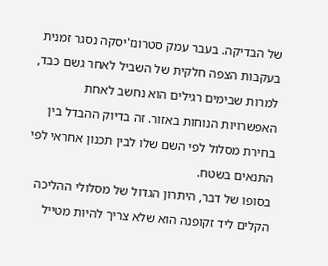של הבדיקה. בעבר עמק סטרונז'יסקה נסגר זמנית בעקבות הצפה חלקית של השביל לאחר גשם כבד, למרות שבימים רגילים הוא נחשב לאחת האפשרויות הנוחות באזור. זה בדיוק ההבדל בין בחירת מסלול לפי השם שלו לבין תכנון אחראי לפי התנאים בשטח.
בסופו של דבר, היתרון הגדול של מסלולי ההליכה הקלים ליד זקופנה הוא שלא צריך להיות מטייל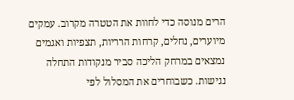הרים מנוסה כדי לחוות את הטטרה מקרוב. עמקים מיוערים, נחלים, קרחות הרריות, תצפיות ואגמים נמצאים במרחק הליכה סביר מנקודות התחלה נגישות. כשבוחרים את המסלול לפי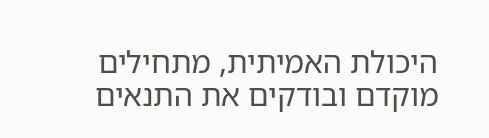היכולת האמיתית, מתחילים מוקדם ובודקים את התנאים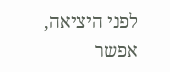לפני היציאה, אפשר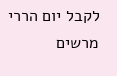לקבל יום הררי מרשים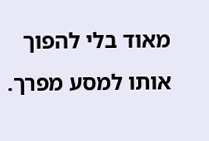מאוד בלי להפוך אותו למסע מפרך.